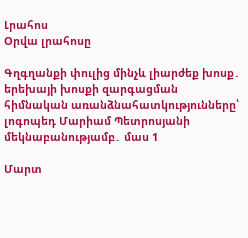Լրահոս
Օրվա լրահոսը

Գղգղանքի փուլից մինչև լիարժեք խոսք․ երեխայի խոսքի զարգացման հիմնական առանձնահատկությունները՝ լոգոպեդ Մարիամ Պետրոսյանի մեկնաբանությամբ․ մաս 1

Մարտ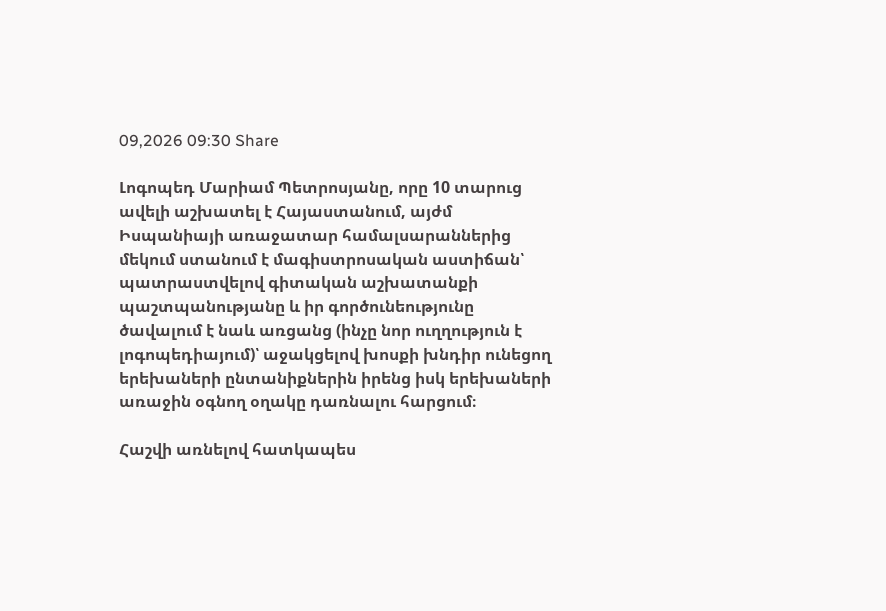09,2026 09:30 Share

Լոգոպեդ Մարիամ Պետրոսյանը, որը 10 տարուց ավելի աշխատել է Հայաստանում, այժմ Իսպանիայի առաջատար համալսարաններից մեկում ստանում է մագիստրոսական աստիճան՝ պատրաստվելով գիտական աշխատանքի պաշտպանությանը և իր գործունեությունը ծավալում է նաև առցանց (ինչը նոր ուղղություն է լոգոպեդիայում)՝ աջակցելով խոսքի խնդիր ունեցող երեխաների ընտանիքներին իրենց իսկ երեխաների առաջին օգնող օղակը դառնալու հարցում։

Հաշվի առնելով հատկապես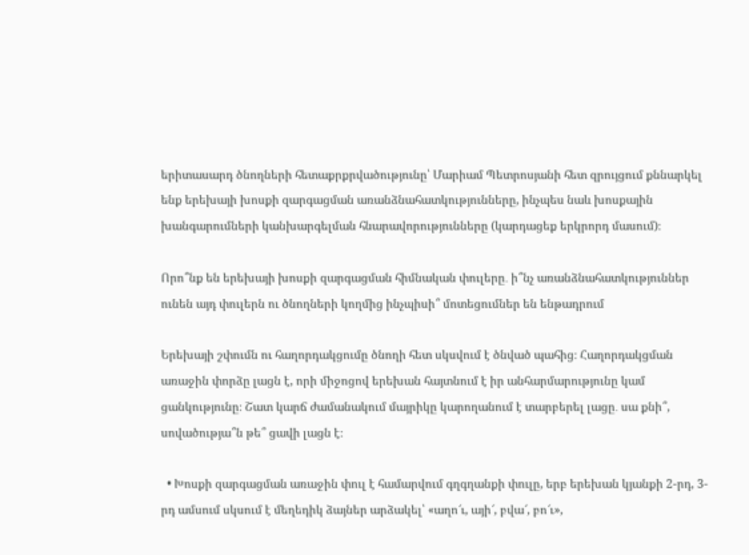երիտասարդ ծնողների հետաքրքրվածությունը՝ Մարիամ Պետրոսյանի հետ զրույցում քննարկել ենք երեխայի խոսքի զարգացման առանձնահատկությունները, ինչպես նաև խոսքային խանգարումների կանխարգելման հնարավորությունները (կարդացեք երկրորդ մասում)։

Որո՞նք են երեխայի խոսքի զարգացման հիմնական փուլերը․ ի՞նչ առանձնահատկություններ ունեն այդ փուլերն ու ծնողների կողմից ինչպիսի՞ մոտեցումներ են ենթադրում

Երեխայի շփումն ու հաղորդակցումը ծնողի հետ սկսվում է ծնված պահից։ Հաղորդակցման առաջին փորձը լացն է, որի միջոցով երեխան հայտնում է իր անհարմարությունը կամ ցանկությունը։ Շատ կարճ ժամանակում մայրիկը կարողանում է տարբերել լացը․ սա քնի՞, սովածությա՞ն թե՞ ցավի լացն է։

  • Խոսքի զարգացման առաջին փուլ է համարվում գղգղանքի փուլը, երբ երեխան կյանքի 2-րդ, 3-րդ ամսում սկսում է մեղեդիկ ձայներ արձակել՝ «աղո՜ւ, այի՜, բվա՜, բո՜ւ»,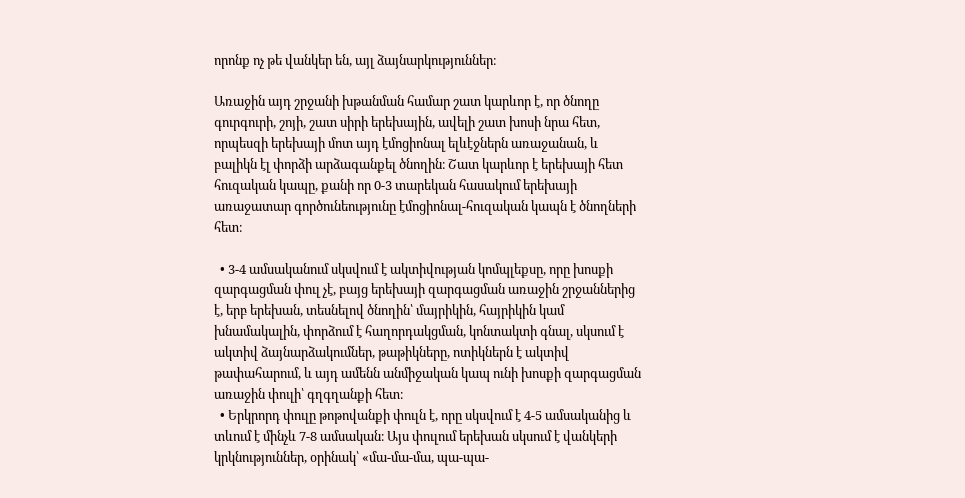որոնք ոչ թե վանկեր են, այլ ձայնարկություններ։

Առաջին այդ շրջանի խթանման համար շատ կարևոր է, որ ծնողը գուրգուրի, շոյի, շատ սիրի երեխային, ավելի շատ խոսի նրա հետ, որպեսզի երեխայի մոտ այդ էմոցիոնալ ելևէջներն առաջանան, և բալիկն էլ փորձի արձագանքել ծնողին։ Շատ կարևոր է երեխայի հետ հուզական կապը, քանի որ 0-3 տարեկան հասակում երեխայի առաջատար գործունեությունը էմոցիոնալ-հուզական կապն է ծնողների հետ։

  • 3-4 ամսականում սկսվում է ակտիվության կոմպլեքսը, որը խոսքի զարգացման փուլ չէ, բայց երեխայի զարգացման առաջին շրջաններից է, երբ երեխան, տեսնելով ծնողին՝ մայրիկին, հայրիկին կամ խնամակալին, փորձում է հաղորդակցման, կոնտակտի գնալ, սկսում է ակտիվ ձայնարձակումներ, թաթիկները, ոտիկներն է ակտիվ թափահարում, և այդ ամենն անմիջական կապ ունի խոսքի զարգացման առաջին փուլի՝ գղգղանքի հետ։
  • Երկրորդ փուլը թոթովանքի փուլն է, որը սկսվում է 4-5 ամսականից և տևում է մինչև 7-8 ամսական։ Այս փուլում երեխան սկսում է վանկերի կրկնություններ, օրինակ՝ «մա-մա-մա, պա-պա-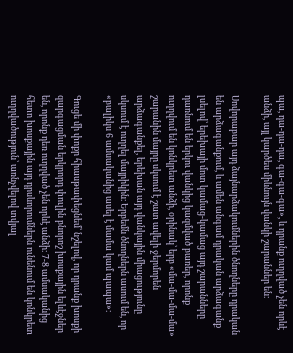պա, դա-դա-դա, գա-գա-գա», և դրանք ուղղված չեն որևէ անձի, այլ կարծես միևնույն վանկի շարաններ են։

Սովորաբար այդ ձայնարձակումներին ծնողները դրական են արձագանքում, և ամեն անգամ դրական արձագանք լսելով՝ երեխայի մոտ կամաց-կամաց այդ շարանները դառնում են երկու վանկից կազմված բառեր, որոնք ուղղվում են կոնկրետ անձի, օրինակ՝ երբ «մա-մա-մա-մա» շարանին մայրը սկսում է շատ ավելի ջերմորեն արձագանքել, երեխան այդ վանկային միացությունը սկսում է ուղղել մայրիկին։ Երբեմն ծնողներն ասում են, որ «բալիկս 6 ամսականից ասել է մամա կամ պապա»։

Գուցե մի փոքր հիասթափեցնեմ՝ նշելով, որ դրանք խոսքի զարգացման երկրորդ փուլին բնորոշ խոսքային ելևէջներ են, որոնք դեռ ուղղված չեն որևէ անձի։ 7-8 ամսականից հետո խոսքային այդ դրսևորումներն ունենում են կոնկրետ ուղղվածություն՝ առնչվելով տվյալ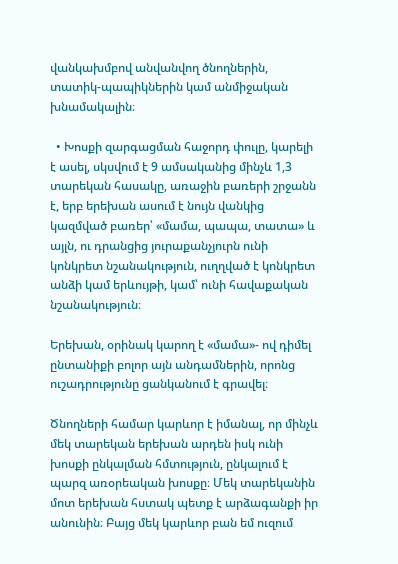վանկախմբով անվանվող ծնողներին, տատիկ-պապիկներին կամ անմիջական խնամակալին։

  • Խոսքի զարգացման հաջորդ փուլը, կարելի է ասել, սկսվում է 9 ամսականից մինչև 1,3 տարեկան հասակը, առաջին բառերի շրջանն է, երբ երեխան ասում է նույն վանկից կազմված բառեր՝ «մամա, պապա, տատա» և այլն, ու դրանցից յուրաքանչյուրն ունի կոնկրետ նշանակություն, ուղղված է կոնկրետ անձի կամ երևույթի, կամ՝ ունի հավաքական նշանակություն։

Երեխան, օրինակ կարող է «մամա»- ով դիմել ընտանիքի բոլոր այն անդամներին, որոնց ուշադրությունը ցանկանում է գրավել։

Ծնողների համար կարևոր է իմանալ, որ մինչև մեկ տարեկան երեխան արդեն իսկ ունի խոսքի ընկալման հմտություն, ընկալում է պարզ առօրեական խոսքը։ Մեկ տարեկանին մոտ երեխան հստակ պետք է արձագանքի իր անունին։ Բայց մեկ կարևոր բան եմ ուզում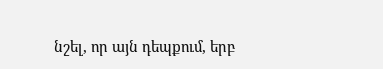նշել, որ այն դեպքում, երբ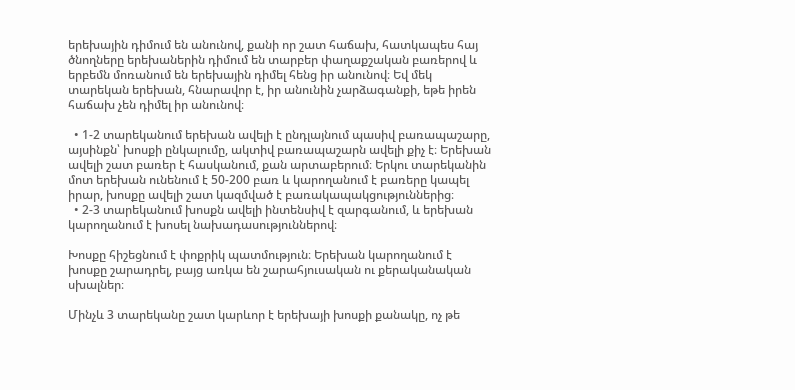երեխային դիմում են անունով, քանի որ շատ հաճախ, հատկապես հայ ծնողները երեխաներին դիմում են տարբեր փաղաքշական բառերով և երբեմն մոռանում են երեխային դիմել հենց իր անունով։ Եվ մեկ տարեկան երեխան, հնարավոր է, իր անունին չարձագանքի, եթե իրեն հաճախ չեն դիմել իր անունով։

  • 1-2 տարեկանում երեխան ավելի է ընդլայնում պասիվ բառապաշարը, այսինքն՝ խոսքի ընկալումը, ակտիվ բառապաշարն ավելի քիչ է։ Երեխան ավելի շատ բառեր է հասկանում, քան արտաբերում։ Երկու տարեկանին մոտ երեխան ունենում է 50-200 բառ և կարողանում է բառերը կապել իրար, խոսքը ավելի շատ կազմված է բառակապակցություններից։
  • 2-3 տարեկանում խոսքն ավելի ինտենսիվ է զարգանում, և երեխան կարողանում է խոսել նախադասություններով։

Խոսքը հիշեցնում է փոքրիկ պատմություն։ Երեխան կարողանում է խոսքը շարադրել, բայց առկա են շարահյուսական ու քերականական սխալներ։

Մինչև 3 տարեկանը շատ կարևոր է երեխայի խոսքի քանակը, ոչ թե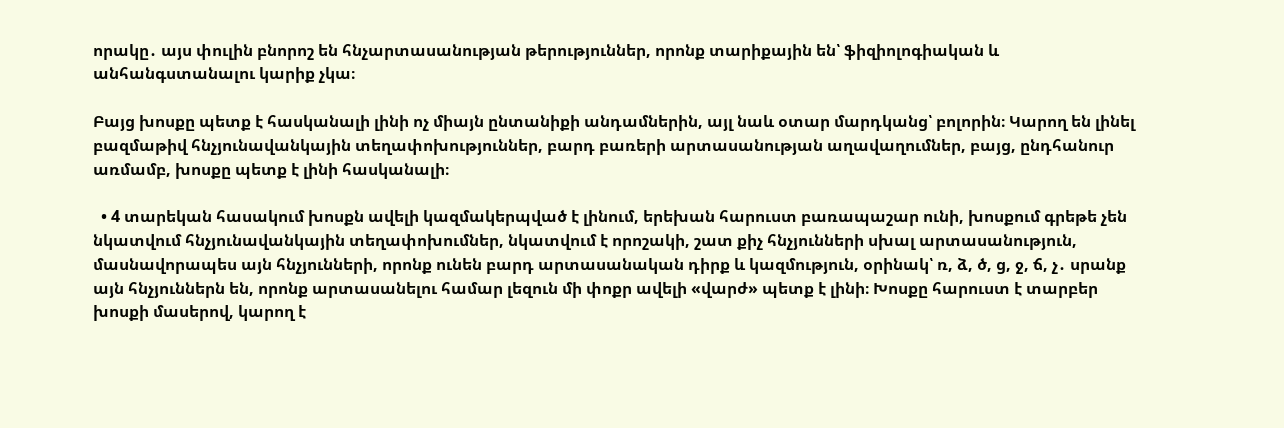որակը․ այս փուլին բնորոշ են հնչարտասանության թերություններ, որոնք տարիքային են՝ ֆիզիոլոգիական և անհանգստանալու կարիք չկա։

Բայց խոսքը պետք է հասկանալի լինի ոչ միայն ընտանիքի անդամներին, այլ նաև օտար մարդկանց՝ բոլորին։ Կարող են լինել բազմաթիվ հնչյունավանկային տեղափոխություններ, բարդ բառերի արտասանության աղավաղումներ, բայց, ընդհանուր առմամբ, խոսքը պետք է լինի հասկանալի։

  • 4 տարեկան հասակում խոսքն ավելի կազմակերպված է լինում, երեխան հարուստ բառապաշար ունի, խոսքում գրեթե չեն նկատվում հնչյունավանկային տեղափոխումներ, նկատվում է որոշակի, շատ քիչ հնչյունների սխալ արտասանություն, մասնավորապես այն հնչյունների, որոնք ունեն բարդ արտասանական դիրք և կազմություն, օրինակ՝ ռ, ձ, ծ, ց, ջ, ճ, չ․ սրանք այն հնչյուններն են, որոնք արտասանելու համար լեզուն մի փոքր ավելի «վարժ» պետք է լինի։ Խոսքը հարուստ է տարբեր խոսքի մասերով, կարող է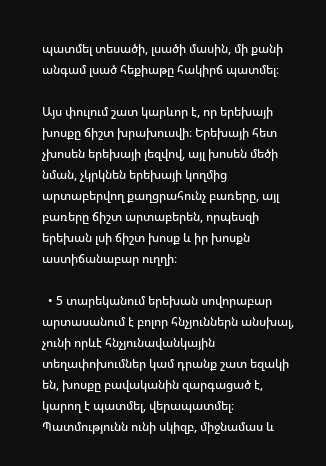պատմել տեսածի, լսածի մասին, մի քանի անգամ լսած հեքիաթը հակիրճ պատմել։

Այս փուլում շատ կարևոր է, որ երեխայի խոսքը ճիշտ խրախուսվի։ Երեխայի հետ չխոսեն երեխայի լեզվով, այլ խոսեն մեծի նման, չկրկնեն երեխայի կողմից արտաբերվող քաղցրահունչ բառերը, այլ բառերը ճիշտ արտաբերեն, որպեսզի երեխան լսի ճիշտ խոսք և իր խոսքն աստիճանաբար ուղղի։

  • 5 տարեկանում երեխան սովորաբար արտասանում է բոլոր հնչյուններն անսխալ, չունի որևէ հնչյունավանկային տեղափոխումներ կամ դրանք շատ եզակի են, խոսքը բավականին զարգացած է, կարող է պատմել, վերապատմել։ Պատմությունն ունի սկիզբ, միջնամաս և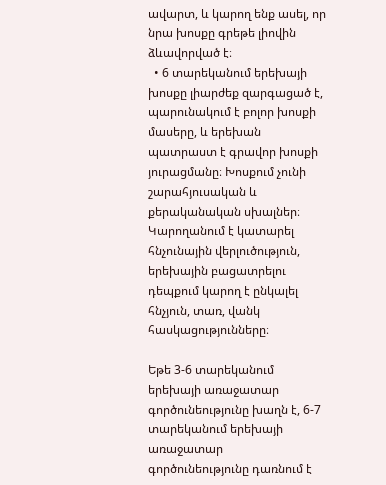ավարտ, և կարող ենք ասել, որ նրա խոսքը գրեթե լիովին ձևավորված է։
  • 6 տարեկանում երեխայի խոսքը լիարժեք զարգացած է, պարունակում է բոլոր խոսքի մասերը, և երեխան պատրաստ է գրավոր խոսքի յուրացմանը։ Խոսքում չունի շարահյուսական և քերականական սխալներ։ Կարողանում է կատարել հնչունային վերլուծություն, երեխային բացատրելու դեպքում կարող է ընկալել հնչյուն, տառ, վանկ հասկացությունները։

Եթե 3-6 տարեկանում երեխայի առաջատար գործունեությունը խաղն է, 6-7 տարեկանում երեխայի առաջատար գործունեությունը դառնում է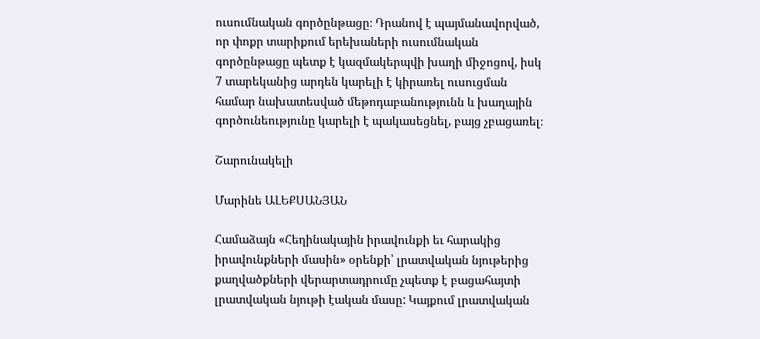ուսումնական գործընթացը։ Դրանով է պայմանավորված, որ փոքր տարիքում երեխաների ուսումնական գործընթացը պետք է կազմակերպվի խաղի միջոցով, իսկ 7 տարեկանից արդեն կարելի է կիրառել ուսուցման համար նախատեսված մեթոդաբանությունն և խաղային գործունեությունը կարելի է պակասեցնել, բայց չբացառել։

Շարունակելի

Մարինե ԱԼԵՔՍԱՆՅԱՆ

Համաձայն «Հեղինակային իրավունքի եւ հարակից իրավունքների մասին» օրենքի՝ լրատվական նյութերից քաղվածքների վերարտադրումը չպետք է բացահայտի լրատվական նյութի էական մասը: Կայքում լրատվական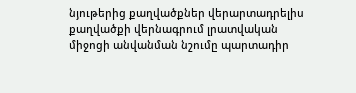նյութերից քաղվածքներ վերարտադրելիս քաղվածքի վերնագրում լրատվական միջոցի անվանման նշումը պարտադիր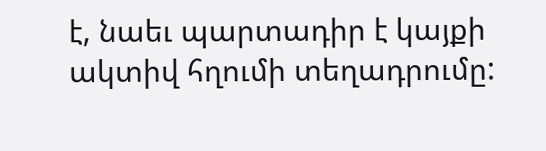է, նաեւ պարտադիր է կայքի ակտիվ հղումի տեղադրումը: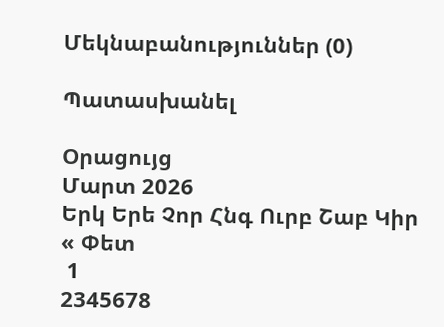Մեկնաբանություններ (0)

Պատասխանել

Օրացույց
Մարտ 2026
Երկ Երե Չոր Հնգ Ուրբ Շաբ Կիր
« Փետ
 1
2345678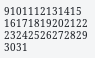9101112131415
16171819202122
23242526272829
3031